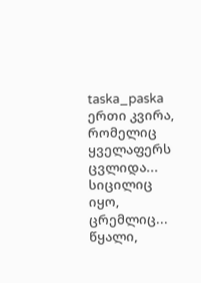taska_paska
ერთი კვირა, რომელიც ყველაფერს ცვლიდა...
სიცილიც იყო, ცრემლიც... წყალი,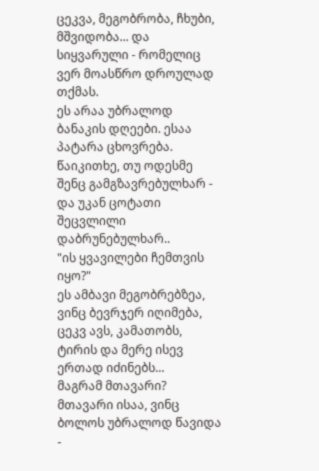ცეკვა, მეგობრობა, ჩხუბი, მშვიდობა... და სიყვარული - რომელიც ვერ მოასწრო დროულად თქმას.
ეს არაა უბრალოდ ბანაკის დღეები. ესაა პატარა ცხოვრება.
წაიკითხე, თუ ოდესმე შენც გამგზავრებულხარ - და უკან ცოტათი შეცვლილი დაბრუნებულხარ..
"ის ყვავილები ჩემთვის იყო?"
ეს ამბავი მეგობრებზეა, ვინც ბევრჯერ იღიმება,
ცეკვ ავს, კამათობს, ტირის და მერე ისევ ერთად იძინებს...
მაგრამ მთავარი? მთავარი ისაა, ვინც ბოლოს უბრალოდ წავიდა -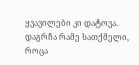ყვავილები კი დატოვა.
დაგრჩა რამე სათქმელი, როცა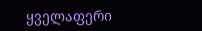ყველაფერი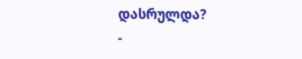დასრულდა?
-